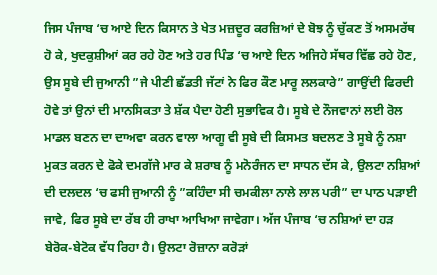ਜਿਸ ਪੰਜਾਬ ‘ਚ ਆਏ ਦਿਨ ਕਿਸਾਨ ਤੇ ਖੇਤ ਮਜ਼ਦੂਰ ਕਰਜ਼ਿਆਂ ਦੇ ਬੋਝ ਨੂੰ ਚੁੱਕਣ ਤੋਂ ਅਸਮਰੱਥ ਹੋ ਕੇ, ਖੁਦਕੁਸ਼ੀਆਂ ਕਰ ਰਹੇ ਹੋਣ ਅਤੇ ਹਰ ਪਿੰਡ ‘ਚ ਆਏ ਦਿਨ ਅਜਿਹੇ ਸੱਥਰ ਵਿੱਛ ਰਹੇ ਹੋਣ, ਉਸ ਸੂਬੇ ਦੀ ਜੁਆਨੀ ”ਜੇ ਪੀਣੀ ਛੱਡਤੀ ਜੱਟਾਂ ਨੇ ਫਿਰ ਕੌਣ ਮਾਰੂ ਲਲਕਾਰੇ” ਗਾਉਂਦੀ ਫਿਰਦੀ ਹੋਵੇ ਤਾਂ ਉਨਾਂ ਦੀ ਮਾਨਸਿਕਤਾ ਤੇ ਸ਼ੱਕ ਪੈਦਾ ਹੋਣੀ ਸੁਭਾਵਿਕ ਹੈ। ਸੂਬੇ ਦੇ ਨੌਜਵਾਨਾਂ ਲਈ ਰੋਲ ਮਾਡਲ ਬਣਨ ਦਾ ਦਾਅਵਾ ਕਰਨ ਵਾਲਾ ਆਗੂ ਵੀ ਸੂਬੇ ਦੀ ਕਿਸਮਤ ਬਦਲਣ ਤੇ ਸੂਬੇ ਨੂੰ ਨਸ਼ਾ ਮੁਕਤ ਕਰਨ ਦੇ ਫੋਕੇ ਦਮਗੱਜੇ ਮਾਰ ਕੇ ਸ਼ਰਾਬ ਨੂੰ ਮਨੋਰੰਜਨ ਦਾ ਸਾਧਨ ਦੱਸ ਕੇ, ਉਲਟਾ ਨਸ਼ਿਆਂ ਦੀ ਦਲਦਲ ‘ਚ ਫਸੀ ਜੁਆਨੀ ਨੂੰ ”ਕਹਿੰਦਾ ਸੀ ਚਮਕੀਲਾ ਨਾਲੇ ਲਾਲ ਪਰੀ” ਦਾ ਪਾਠ ਪੜਾਈ ਜਾਵੇ, ਫਿਰ ਸੂਬੇ ਦਾ ਰੱਬ ਹੀ ਰਾਖਾ ਆਖਿਆ ਜਾਵੇਗਾ। ਅੱਜ ਪੰਜਾਬ ‘ਚ ਨਸ਼ਿਆਂ ਦਾ ਹੜ ਬੇਰੋਕ-ਬੇਟੋਕ ਵੱਧ ਰਿਹਾ ਹੈ। ਉਲਟਾ ਰੋਜ਼ਾਨਾ ਕਰੋੜਾਂ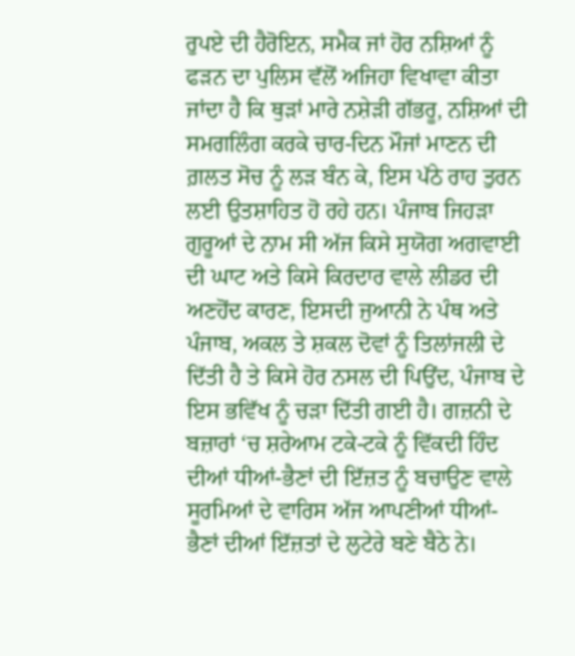ਰੁਪਏ ਦੀ ਹੈਰੋਇਨ, ਸਮੈਕ ਜਾਂ ਹੋਰ ਨਸ਼ਿਆਂ ਨੂੰ ਫੜਨ ਦਾ ਪੁਲਿਸ ਵੱਲੋਂ ਅਜਿਹਾ ਵਿਖਾਵਾ ਕੀਤਾ ਜਾਂਦਾ ਹੈ ਕਿ ਥੁੜਾਂ ਮਾਰੇ ਨਸ਼ੇੜੀ ਗੱਭਰੂ, ਨਸ਼ਿਆਂ ਦੀ ਸਮਗਲਿੰਗ ਕਰਕੇ ਚਾਰ-ਦਿਨ ਮੌਜਾਂ ਮਾਣਨ ਦੀ ਗ਼ਲਤ ਸੋਚ ਨੂੰ ਲੜ ਬੰਨ ਕੇ, ਇਸ ਪੱਠੇ ਰਾਹ ਤੁਰਨ ਲਈ ਉਤਸ਼ਾਹਿਤ ਹੋ ਰਹੇ ਹਨ। ਪੰਜਾਬ ਜਿਹੜਾ ਗੁਰੂਆਂ ਦੇ ਨਾਮ ਸੀ ਅੱਜ ਕਿਸੇ ਸੁਯੋਗ ਅਗਵਾਈ ਦੀ ਘਾਟ ਅਤੇ ਕਿਸੇ ਕਿਰਦਾਰ ਵਾਲੇ ਲੀਡਰ ਦੀ ਅਣਹੋਂਦ ਕਾਰਣ, ਇਸਦੀ ਜੁਆਨੀ ਨੇ ਪੰਥ ਅਤੇ ਪੰਜਾਬ, ਅਕਲ ਤੇ ਸ਼ਕਲ ਦੋਵਾਂ ਨੂੰ ਤਿਲਾਂਜਲੀ ਦੇ ਦਿੱਤੀ ਹੈ ਤੇ ਕਿਸੇ ਹੋਰ ਨਸਲ ਦੀ ਪਿਉਂਦ, ਪੰਜਾਬ ਦੇ ਇਸ ਭਵਿੱਖ ਨੂੰ ਚੜਾ ਦਿੱਤੀ ਗਈ ਹੈ। ਗਜ਼ਨੀ ਦੇ ਬਜ਼ਾਰਾਂ ‘ਚ ਸ਼ਰੇਆਮ ਟਕੇ-ਟਕੇ ਨੂੰ ਵਿੱਕਦੀ ਹਿੰਦ ਦੀਆਂ ਧੀਆਂ-ਭੈਣਾਂ ਦੀ ਇੱਜ਼ਤ ਨੂੰ ਬਚਾਉਣ ਵਾਲੇ ਸੂਰਮਿਆਂ ਦੇ ਵਾਰਿਸ ਅੱਜ ਆਪਣੀਆਂ ਧੀਆਂ-ਭੈਣਾਂ ਦੀਆਂ ਇੱਜ਼ਤਾਂ ਦੇ ਲੁਟੇਰੇ ਬਣੇ ਬੈਠੇ ਨੇ।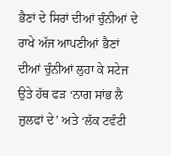ਭੈਣਾਂ ਦੇ ਸਿਰਾਂ ਦੀਆਂ ਚੁੰਨੀਆਂ ਦੇ ਰਾਖੇ ਅੱਜ ਆਪਣੀਆਂ ਭੈਣਾਂ ਦੀਆਂ ਚੁੰਨੀਆਂ ਲੁਹਾ ਕੇ ਸਟੇਜ ਉਤੇ ਹੱਥ ਫੜ ‘ਨਾਗ ਸਾਂਭ ਲੈ ਜ਼ੁਲਫਾਂ ਦੇ’ ਅਤੇ ‘ਲੱਕ ਟਵੰਟੀ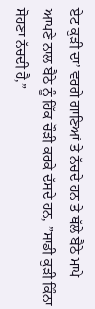ਏਟ ਕੁੜੀ ਦਾ’ ਵਰਗੇ ਗਾਣਿਆਂ ਤੇ ਨੱਚਦੇ ਹਨ ਤੇ ਥੱਲੇ ਬੈਠੇ ਮਾਪੇ ਆਪਣੇ ਨਾਲ ਬੈਠੇ ਨੂੰ ਹਿੱਕ ਚੌੜੀ ਕਰਕੇ ਦੱਸਦੇ ਹਨ, ”ਸਾਡੀ ਕੁੜੀ ਕਿੰਨਾ ਸੋਹਣਾ ਨੱਚਦੀ ਹੈ,”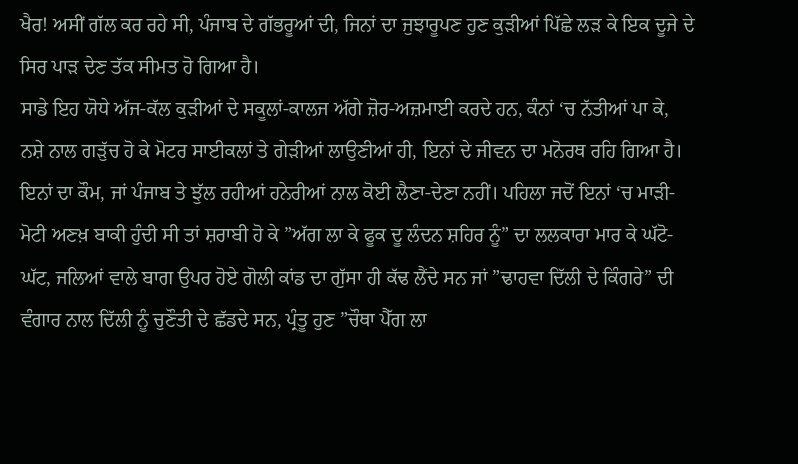ਖੈਰ! ਅਸੀਂ ਗੱਲ ਕਰ ਰਹੇ ਸੀ, ਪੰਜਾਬ ਦੇ ਗੱਭਰੂਆਂ ਦੀ, ਜਿਨਾਂ ਦਾ ਜੁਝਾਰੂਪਣ ਹੁਣ ਕੁੜੀਆਂ ਪਿੱਛੇ ਲੜ ਕੇ ਇਕ ਦੂਜੇ ਦੇ ਸਿਰ ਪਾੜ ਦੇਣ ਤੱਕ ਸੀਮਤ ਹੋ ਗਿਆ ਹੈ।
ਸਾਡੇ ਇਹ ਯੋਧੇ ਅੱਜ-ਕੱਲ ਕੁੜੀਆਂ ਦੇ ਸਕੂਲਾਂ-ਕਾਲਜ ਅੱਗੇ ਜ਼ੋਰ-ਅਜ਼ਮਾਈ ਕਰਦੇ ਹਨ, ਕੰਨਾਂ ‘ਚ ਨੱਤੀਆਂ ਪਾ ਕੇ, ਨਸ਼ੇ ਨਾਲ ਗੜੁੱਚ ਹੋ ਕੇ ਮੋਟਰ ਸਾਈਕਲਾਂ ਤੇ ਗੇੜੀਆਂ ਲਾਉਣੀਆਂ ਹੀ, ਇਨਾਂ ਦੇ ਜੀਵਨ ਦਾ ਮਨੋਰਥ ਰਹਿ ਗਿਆ ਹੈ। ਇਨਾਂ ਦਾ ਕੌਮ, ਜਾਂ ਪੰਜਾਬ ਤੇ ਝੁੱਲ ਰਹੀਆਂ ਹਨੇਰੀਆਂ ਨਾਲ ਕੋਈ ਲੈਣਾ-ਦੇਣਾ ਨਹੀਂ। ਪਹਿਲਾ ਜਦੋਂ ਇਨਾਂ ‘ਚ ਮਾੜੀ-ਮੋਟੀ ਅਣਖ਼ ਬਾਕੀ ਹੁੰਦੀ ਸੀ ਤਾਂ ਸ਼ਰਾਬੀ ਹੋ ਕੇ ”ਅੱਗ ਲਾ ਕੇ ਫੂਕ ਦੂ ਲੰਦਨ ਸ਼ਹਿਰ ਨੂੰ” ਦਾ ਲਲਕਾਰਾ ਮਾਰ ਕੇ ਘੱਟੋ-ਘੱਟ, ਜਲਿਆਂ ਵਾਲੇ ਬਾਗ ਉਪਰ ਹੋਏ ਗੋਲੀ ਕਾਂਡ ਦਾ ਗੁੱਸਾ ਹੀ ਕੱਢ ਲੈਂਦੇ ਸਨ ਜਾਂ ”ਢਾਹਵਾ ਦਿੱਲੀ ਦੇ ਕਿੰਗਰੇ” ਦੀ ਵੰਗਾਰ ਨਾਲ ਦਿੱਲੀ ਨੂੰ ਚੁਣੌਤੀ ਦੇ ਛੱਡਦੇ ਸਨ, ਪ੍ਰੰਤੂ ਹੁਣ ”ਚੌਥਾ ਪੈੱਗ ਲਾ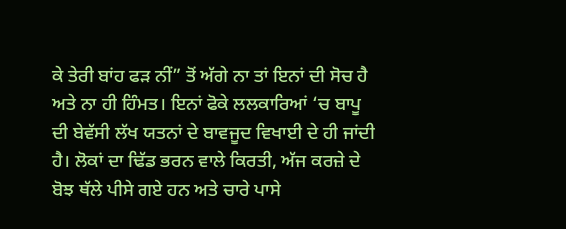ਕੇ ਤੇਰੀ ਬਾਂਹ ਫੜ ਨੀਂ” ਤੋਂ ਅੱਗੇ ਨਾ ਤਾਂ ਇਨਾਂ ਦੀ ਸੋਚ ਹੈ ਅਤੇ ਨਾ ਹੀ ਹਿੰਮਤ। ਇਨਾਂ ਫੋਕੇ ਲਲਕਾਰਿਆਂ ‘ਚ ਬਾਪੂ ਦੀ ਬੇਵੱਸੀ ਲੱਖ ਯਤਨਾਂ ਦੇ ਬਾਵਜੂਦ ਵਿਖਾਈ ਦੇ ਹੀ ਜਾਂਦੀ ਹੈ। ਲੋਕਾਂ ਦਾ ਢਿੱਡ ਭਰਨ ਵਾਲੇ ਕਿਰਤੀ, ਅੱਜ ਕਰਜ਼ੇ ਦੇ ਬੋਝ ਥੱਲੇ ਪੀਸੇ ਗਏ ਹਨ ਅਤੇ ਚਾਰੇ ਪਾਸੇ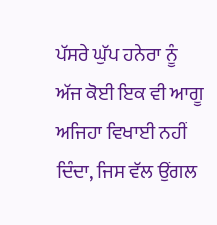ਪੱਸਰੇ ਘੁੱਪ ਹਨੇਰਾ ਨੂੰ ਅੱਜ ਕੋਈ ਇਕ ਵੀ ਆਗੂ ਅਜਿਹਾ ਵਿਖਾਈ ਨਹੀਂ ਦਿੰਦਾ, ਜਿਸ ਵੱਲ ਉਂਗਲ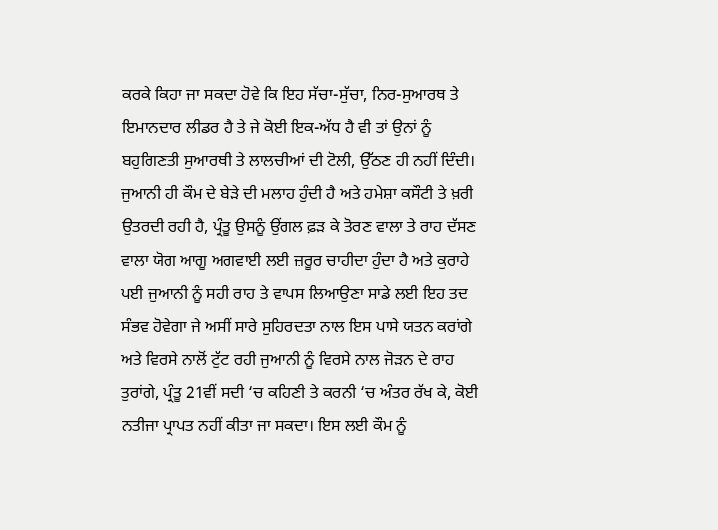ਕਰਕੇ ਕਿਹਾ ਜਾ ਸਕਦਾ ਹੋਵੇ ਕਿ ਇਹ ਸੱਚਾ-ਸੁੱਚਾ, ਨਿਰ-ਸੁਆਰਥ ਤੇ ਇਮਾਨਦਾਰ ਲੀਡਰ ਹੈ ਤੇ ਜੇ ਕੋਈ ਇਕ-ਅੱਧ ਹੈ ਵੀ ਤਾਂ ਉਨਾਂ ਨੂੰ ਬਹੁਗਿਣਤੀ ਸੁਆਰਥੀ ਤੇ ਲਾਲਚੀਆਂ ਦੀ ਟੋਲੀ, ਉੱਠਣ ਹੀ ਨਹੀਂ ਦਿੰਦੀ। ਜੁਆਨੀ ਹੀ ਕੌਮ ਦੇ ਬੇੜੇ ਦੀ ਮਲਾਹ ਹੁੰਦੀ ਹੈ ਅਤੇ ਹਮੇਸ਼ਾ ਕਸੌਟੀ ਤੇ ਖ਼ਰੀ ਉਤਰਦੀ ਰਹੀ ਹੈ, ਪ੍ਰੰਤੂ ਉਸਨੂੰ ਉਂਗਲ ਫ਼ੜ ਕੇ ਤੋਰਣ ਵਾਲਾ ਤੇ ਰਾਹ ਦੱਸਣ ਵਾਲਾ ਯੋਗ ਆਗੂ ਅਗਵਾਈ ਲਈ ਜ਼ਰੂਰ ਚਾਹੀਦਾ ਹੁੰਦਾ ਹੈ ਅਤੇ ਕੁਰਾਹੇ ਪਈ ਜੁਆਨੀ ਨੂੰ ਸਹੀ ਰਾਹ ਤੇ ਵਾਪਸ ਲਿਆਉਣਾ ਸਾਡੇ ਲਈ ਇਹ ਤਦ ਸੰਭਵ ਹੋਵੇਗਾ ਜੇ ਅਸੀਂ ਸਾਰੇ ਸੁਹਿਰਦਤਾ ਨਾਲ ਇਸ ਪਾਸੇ ਯਤਨ ਕਰਾਂਗੇ ਅਤੇ ਵਿਰਸੇ ਨਾਲੋਂ ਟੁੱਟ ਰਹੀ ਜੁਆਨੀ ਨੂੰ ਵਿਰਸੇ ਨਾਲ ਜੋੜਨ ਦੇ ਰਾਹ ਤੁਰਾਂਗੇ, ਪ੍ਰੰਤੂ 21ਵੀਂ ਸਦੀ ‘ਚ ਕਹਿਣੀ ਤੇ ਕਰਨੀ ‘ਚ ਅੰਤਰ ਰੱਖ ਕੇ, ਕੋਈ ਨਤੀਜਾ ਪ੍ਰਾਪਤ ਨਹੀਂ ਕੀਤਾ ਜਾ ਸਕਦਾ। ਇਸ ਲਈ ਕੌਮ ਨੂੰ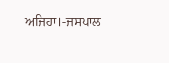ਅਜਿਹਾ।-ਜਸਪਾਲ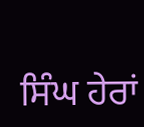ਸਿੰਘ ਹੇਰਾਂ